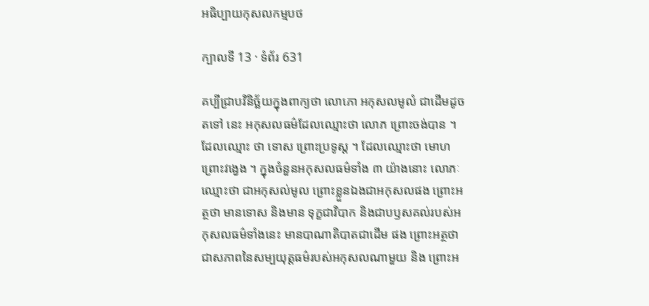អធិប្បាយកុសលកម្មបថ

ក្បាលទី 13 · ទំព័រ 631

គប្បីជ្រាបវិនិច្ឆ័យក្នុងពាក្យថា លោភោ អកុសលមូលំ ជាដើមដូចតទៅ នេះ អកុសលធម៌ដែលឈ្មោះថា លោភ ព្រោះចង់បាន ។ ដែលឈ្មោះ ថា ទោស ព្រោះប្រទូស្ត ។ ដែលឈ្មោះថា មោហ ព្រោះវង្វេង ។ ក្នុងចំនួនអកុសលធម៌ទាំង ៣ យ៉ាងនោះ លោភៈ ឈ្មោះថា ជាអកុសល់មូល ព្រោះខ្លួនឯងជាអកុសលផង ព្រោះអត្ថថា មានទោស និងមាន ទុក្ខជាវិបាក និងជាបឫសគល់របស់អកុសលធម៌ទាំងនេះ មានបាណាតិបាតជាដើម ផង ព្រោះអត្ថថា ជាសភាពនៃសម្បយុត្តធម៌របស់អកុសលណាមួយ និង ព្រោះអ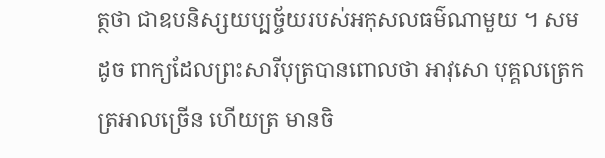ត្ថថា ជាឧបនិស្សយប្បច្ច័យរបស់អកុសលធម៌ណាមួយ ។ សមដូច ពាក្យដែលព្រះសារីបុត្របានពោលថា អាវុសោ បុគ្គលត្រេកត្រអាលច្រើន ហើយត្រ មានចិ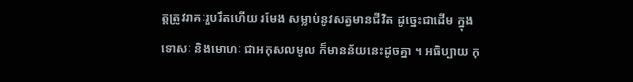ត្តត្រូវរាគៈរួបរឹតហើយ រមែង សម្លាប់នូវសត្វមានជីវិត ដូច្នេះជាដើម ក្នុងទោសៈ និងមោហៈ ជាអកុសលមូល ក៏មានន័យនេះដូចគ្នា ។ អធិប្បាយ កុ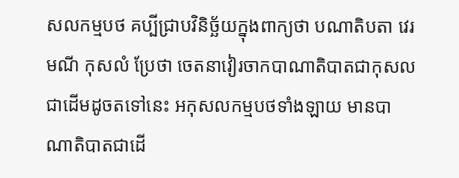សលកម្មបថ គប្បីជ្រាបវិនិច្ឆ័យក្នុងពាក្យថា បណាតិបតា វេរមណី កុសលំ ប្រែថា ចេតនាវៀរចាកបាណាតិបាតជាកុសលជាដើមដូចតទៅនេះ អកុសលកម្មបថទាំងឡាយ មានបាណាតិបាតជាដើ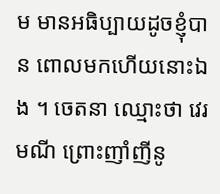ម មានអធិប្បាយដូចខ្ញុំបាន ពោលមកហើយនោះឯង ។ ចេតនា ឈ្មោះថា វេរមណី ព្រោះញាំញីនូ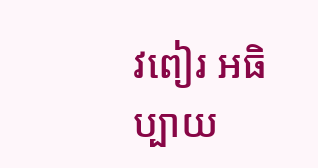វពៀរ អធិប្បាយ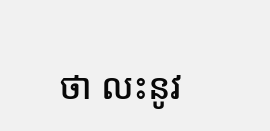ថា លះនូវ